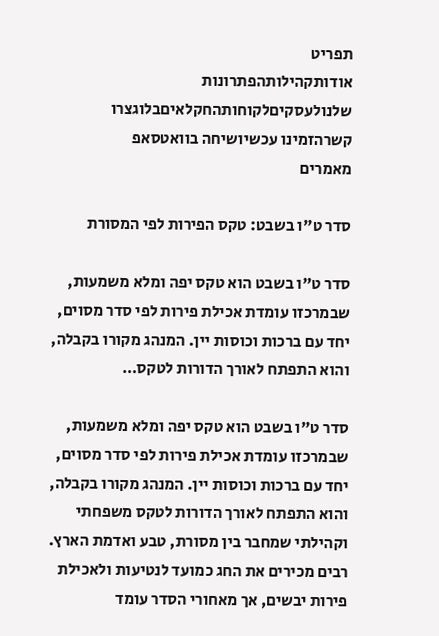תפריט
אודותקהילותהפתרונות שלנולעסקיםלקוחותהחקלאיםבלוגצרו קשרהזמינו עכשיושיחה בוואטסאפ
מאמרים

סדר ט"ו בשבט: טקס הפירות לפי המסורת

סדר ט"ו בשבט הוא טקס יפה ומלא משמעות, שבמרכזו עומדת אכילת פירות לפי סדר מסוים, יחד עם ברכות וכוסות יין. המנהג מקורו בקבלה, והוא התפתח לאורך הדורות לטקס…

סדר ט"ו בשבט הוא טקס יפה ומלא משמעות, שבמרכזו עומדת אכילת פירות לפי סדר מסוים, יחד עם ברכות וכוסות יין. המנהג מקורו בקבלה, והוא התפתח לאורך הדורות לטקס משפחתי וקהילתי שמחבר בין מסורת, טבע ואדמת הארץ. רבים מכירים את החג כמועד לנטיעות ולאכילת פירות יבשים, אך מאחורי הסדר עומד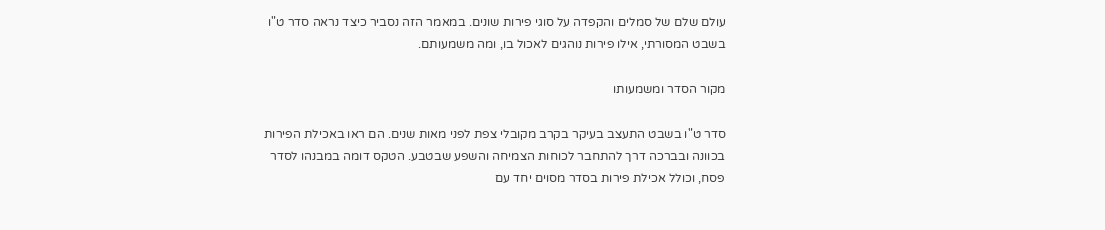עולם שלם של סמלים והקפדה על סוגי פירות שונים. במאמר הזה נסביר כיצד נראה סדר ט"ו בשבט המסורתי, אילו פירות נוהגים לאכול בו, ומה משמעותם.

מקור הסדר ומשמעותו

סדר ט"ו בשבט התעצב בעיקר בקרב מקובלי צפת לפני מאות שנים. הם ראו באכילת הפירות בכוונה ובברכה דרך להתחבר לכוחות הצמיחה והשפע שבטבע. הטקס דומה במבנהו לסדר פסח, וכולל אכילת פירות בסדר מסוים יחד עם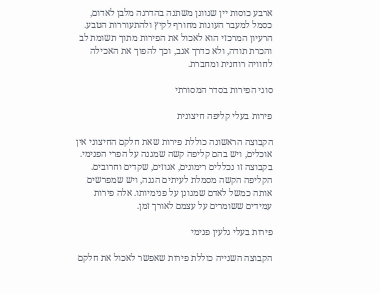ארבע כוסות יין שגוונן משתנה בהדרגה מלבן לאדום, כסמל למעבר העונות מחורף לקיץ ולהתעוררות הטבע. הרעיון המרכזי הוא לאכול את הפירות מתוך תשומת לב והכרת תודה, ולא כדרך אגב, וכך להפוך את האכילה לחוויה רוחנית ומחברת.

סוגי הפירות בסדר המסורתי

פירות בעלי קליפה חיצונית

הקבוצה הראשונה כוללת פירות שאת חלקם החיצוני אין אוכלים, ויש בהם קליפה קשה שמגנה על הפרי הפנימי. בקבוצה זו נכללים רימונים, אגוזים, שקדים וחרובים. הקליפה הקשה מסמלת לעיתים הגנה, ויש שמפרשים אותה כמשל לאדם שמגונן על פנימיותו. אלה פירות עמידים ששומרים על עצמם לאורך זמן.

פירות בעלי גלעין פנימי

הקבוצה השנייה כוללת פירות שאפשר לאכול את חלקם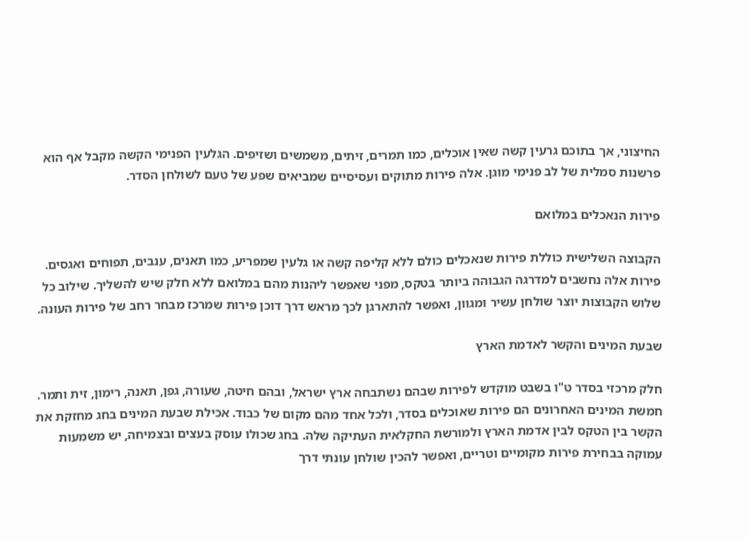החיצוני, אך בתוכם גרעין קשה שאין אוכלים, כמו תמרים, זיתים, משמשים ושזיפים. הגלעין הפנימי הקשה מקבל אף הוא פרשנות סמלית של לב פנימי מוגן. אלה פירות מתוקים ועסיסיים שמביאים שפע של טעם לשולחן הסדר.

פירות הנאכלים במלואם

הקבוצה השלישית כוללת פירות שנאכלים כולם ללא קליפה קשה או גלעין שמפריע, כמו תאנים, ענבים, תפוחים ואגסים. פירות אלה נחשבים למדרגה הגבוהה ביותר בטקס, מפני שאפשר ליהנות מהם במלואם ללא חלק שיש להשליך. שילוב כל שלוש הקבוצות יוצר שולחן עשיר ומגוון, ואפשר להתארגן לכך מראש דרך דוכן פירות שמרכז מבחר רחב של פירות העונה.

שבעת המינים והקשר לאדמת הארץ

חלק מרכזי בסדר ט"ו בשבט מוקדש לפירות שבהם נשתבחה ארץ ישראל, ובהם חיטה, שעורה, גפן, תאנה, רימון, זית ותמר. חמשת המינים האחרונים הם פירות שאוכלים בסדר, ולכל אחד מהם מקום של כבוד. אכילת שבעת המינים בחג מחזקת את הקשר בין הטקס לבין אדמת הארץ ולמורשת החקלאית העתיקה שלה. בחג שכולו עוסק בעצים ובצמיחה, יש משמעות עמוקה בבחירת פירות מקומיים וטריים, ואפשר להכין שולחן עונתי דרך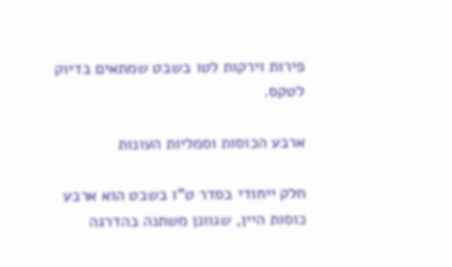פירות וירקות לטו בשבט שמתאים בדיוק לטקס.

ארבע הכוסות וסמליות העונות

חלק ייחודי בסדר ט"ו בשבט הוא ארבע כוסות היין, שגוונן משתנה בהדרגה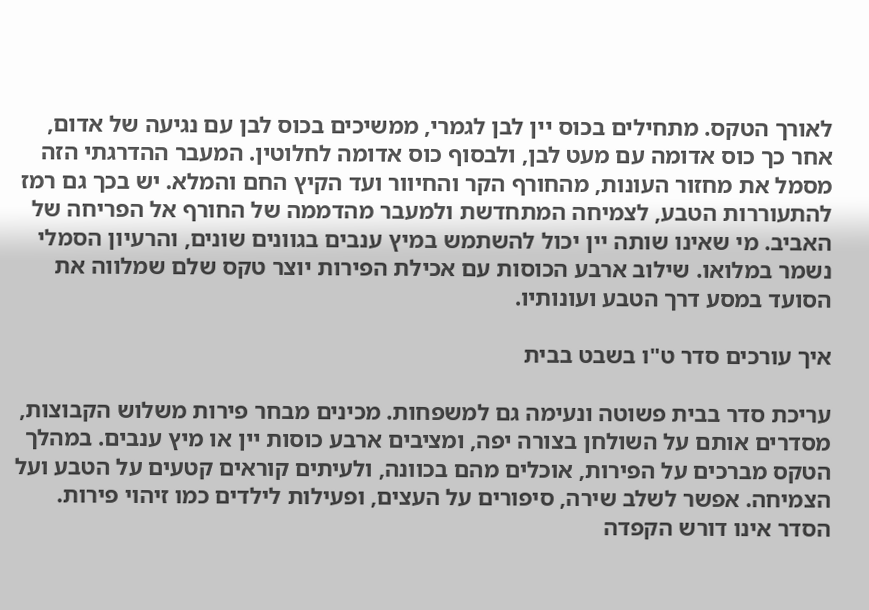לאורך הטקס. מתחילים בכוס יין לבן לגמרי, ממשיכים בכוס לבן עם נגיעה של אדום, אחר כך כוס אדומה עם מעט לבן, ולבסוף כוס אדומה לחלוטין. המעבר ההדרגתי הזה מסמל את מחזור העונות, מהחורף הקר והחיוור ועד הקיץ החם והמלא. יש בכך גם רמז להתעוררות הטבע, לצמיחה המתחדשת ולמעבר מהדממה של החורף אל הפריחה של האביב. מי שאינו שותה יין יכול להשתמש במיץ ענבים בגוונים שונים, והרעיון הסמלי נשמר במלואו. שילוב ארבע הכוסות עם אכילת הפירות יוצר טקס שלם שמלווה את הסועד במסע דרך הטבע ועונותיו.

איך עורכים סדר ט"ו בשבט בבית

עריכת סדר בבית פשוטה ונעימה גם למשפחות. מכינים מבחר פירות משלוש הקבוצות, מסדרים אותם על השולחן בצורה יפה, ומציבים ארבע כוסות יין או מיץ ענבים. במהלך הטקס מברכים על הפירות, אוכלים מהם בכוונה, ולעיתים קוראים קטעים על הטבע ועל הצמיחה. אפשר לשלב שירה, סיפורים על העצים, ופעילות לילדים כמו זיהוי פירות. הסדר אינו דורש הקפדה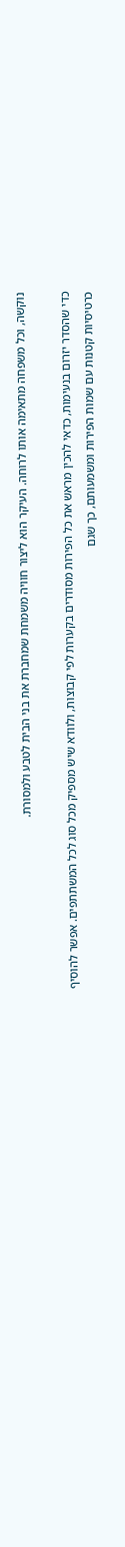נוקשה, וכל משפחה מתאימה אותו לרוחה. העיקר הוא ליצור חוויה משמחת שמחברת את בני הבית לטבע ולמסורת.

כדי שהסדר יזרום בנעימות, כדאי להכין מראש את כל הפירות מסודרים בקערות לפי קבוצות, ולוודא שיש מספיק מכל סוג לכל המשתתפים. אפשר להוסיף כרטיסיות קטנות עם שמות הפירות ומשמעותם, כך שגם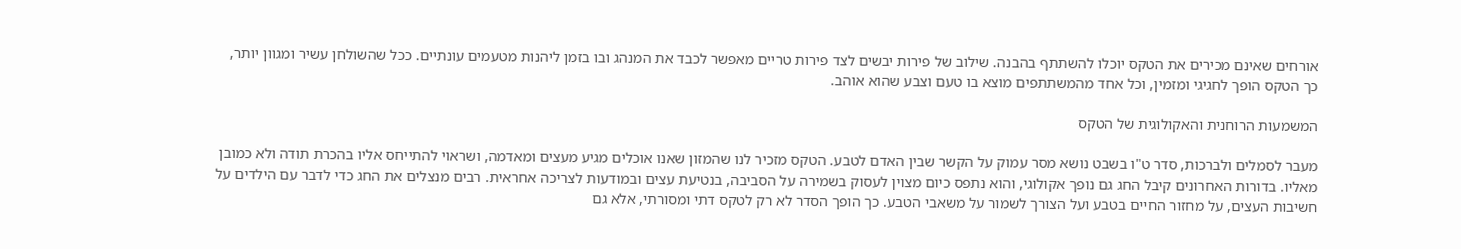אורחים שאינם מכירים את הטקס יוכלו להשתתף בהבנה. שילוב של פירות יבשים לצד פירות טריים מאפשר לכבד את המנהג ובו בזמן ליהנות מטעמים עונתיים. ככל שהשולחן עשיר ומגוון יותר, כך הטקס הופך לחגיגי ומזמין, וכל אחד מהמשתתפים מוצא בו טעם וצבע שהוא אוהב.

המשמעות הרוחנית והאקולוגית של הטקס

מעבר לסמלים ולברכות, סדר ט"ו בשבט נושא מסר עמוק על הקשר שבין האדם לטבע. הטקס מזכיר לנו שהמזון שאנו אוכלים מגיע מעצים ומאדמה, ושראוי להתייחס אליו בהכרת תודה ולא כמובן מאליו. בדורות האחרונים קיבל החג גם נופך אקולוגי, והוא נתפס כיום מצוין לעסוק בשמירה על הסביבה, בנטיעת עצים ובמודעות לצריכה אחראית. רבים מנצלים את החג כדי לדבר עם הילדים על חשיבות העצים, על מחזור החיים בטבע ועל הצורך לשמור על משאבי הטבע. כך הופך הסדר לא רק לטקס דתי ומסורתי, אלא גם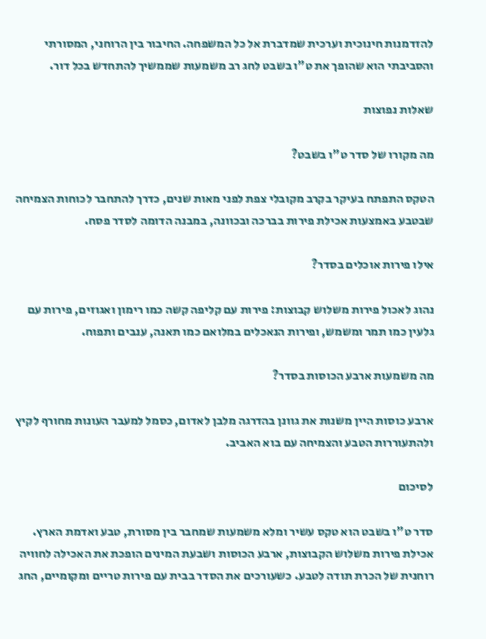להזדמנות חינוכית וערכית שמדברת אל כל המשפחה. החיבור בין הרוחני, המסורתי והסביבתי הוא שהופך את ט"ו בשבט לחג רב משמעות שממשיך להתחדש בכל דור.

שאלות נפוצות

מה מקורו של סדר ט"ו בשבט?

הטקס התפתח בעיקר בקרב מקובלי צפת לפני מאות שנים, כדרך להתחבר לכוחות הצמיחה שבטבע באמצעות אכילת פירות בברכה ובכוונה, במבנה הדומה לסדר פסח.

אילו פירות אוכלים בסדר?

נהוג לאכול פירות משלוש קבוצות: פירות עם קליפה קשה כמו רימון ואגוזים, פירות עם גלעין כמו תמר ומשמש, ופירות הנאכלים במלואם כמו תאנה, ענבים ותפוח.

מה משמעות ארבע הכוסות בסדר?

ארבע כוסות היין משנות את גוונן בהדרגה מלבן לאדום, כסמל למעבר העונות מחורף לקיץ ולהתעוררות הטבע והצמיחה עם בוא האביב.

לסיכום

סדר ט"ו בשבט הוא טקס עשיר ומלא משמעות שמחבר בין מסורת, טבע ואדמת הארץ. אכילת פירות משלוש הקבוצות, ארבע הכוסות ושבעת המינים הופכת את האכילה לחוויה רוחנית של הכרת תודה לטבע. כשעורכים את הסדר בבית עם פירות טריים ומקומיים, החג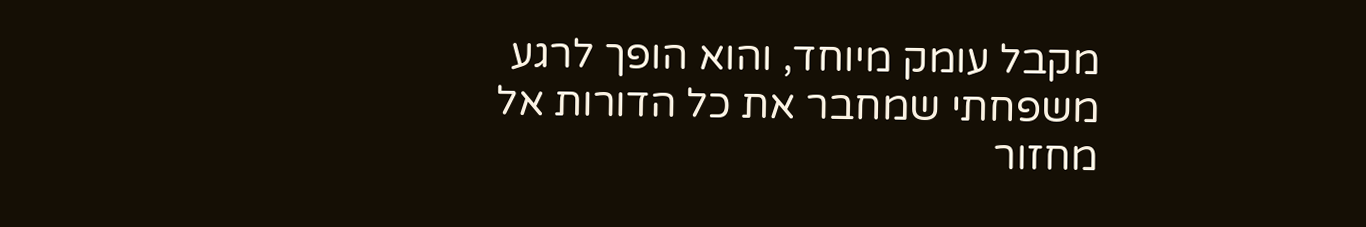מקבל עומק מיוחד, והוא הופך לרגע משפחתי שמחבר את כל הדורות אל מחזור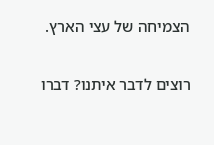הצמיחה של עצי הארץ.

רוצים לדבר איתנו? דברו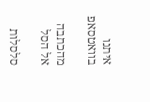איתנו בוואטסאפ

מהכתבה אל הסל

סלסלות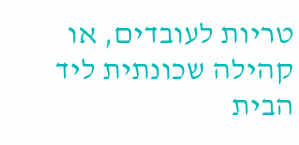טריות לעובדים, או קהילה שכונתית ליד הבית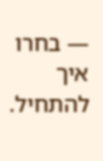— בחרו איך להתחיל.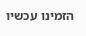הזמינו עכשיו